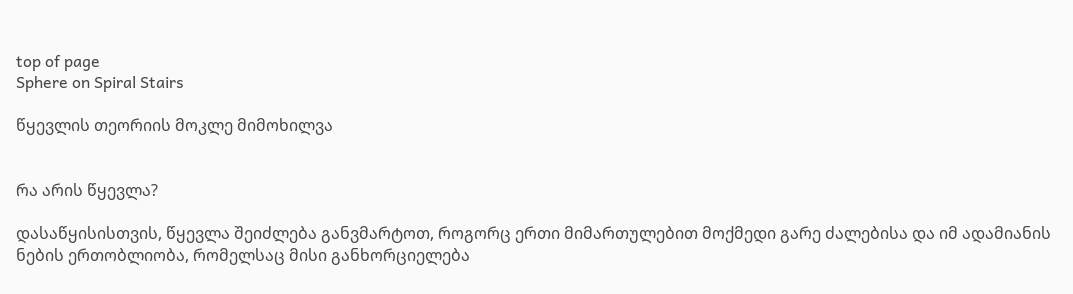top of page
Sphere on Spiral Stairs

წყევლის თეორიის მოკლე მიმოხილვა


რა არის წყევლა?

დასაწყისისთვის, წყევლა შეიძლება განვმარტოთ, როგორც ერთი მიმართულებით მოქმედი გარე ძალებისა და იმ ადამიანის ნების ერთობლიობა, რომელსაც მისი განხორციელება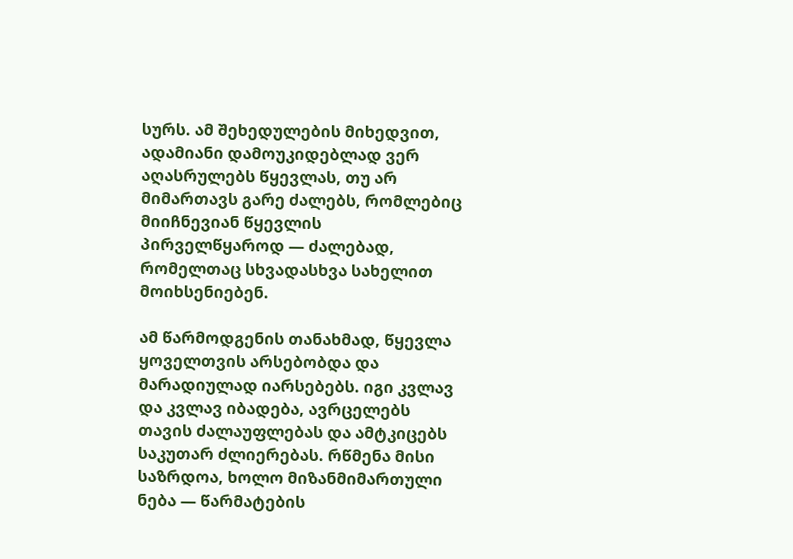სურს. ამ შეხედულების მიხედვით, ადამიანი დამოუკიდებლად ვერ აღასრულებს წყევლას, თუ არ მიმართავს გარე ძალებს, რომლებიც მიიჩნევიან წყევლის პირველწყაროდ — ძალებად, რომელთაც სხვადასხვა სახელით მოიხსენიებენ.

ამ წარმოდგენის თანახმად, წყევლა ყოველთვის არსებობდა და მარადიულად იარსებებს. იგი კვლავ და კვლავ იბადება, ავრცელებს თავის ძალაუფლებას და ამტკიცებს საკუთარ ძლიერებას. რწმენა მისი საზრდოა, ხოლო მიზანმიმართული ნება — წარმატების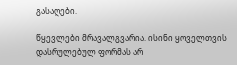გასაღები.

წყევლები მრავალგვარია. ისინი ყოველთვის დასრულებულ ფორმას არ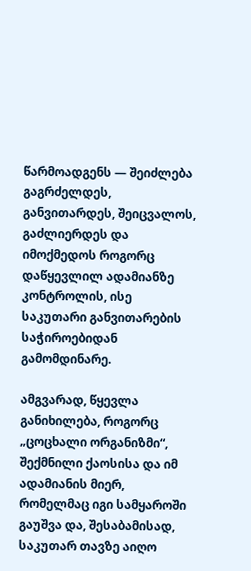წარმოადგენს — შეიძლება გაგრძელდეს, განვითარდეს, შეიცვალოს, გაძლიერდეს და იმოქმედოს როგორც დაწყევლილ ადამიანზე კონტროლის, ისე საკუთარი განვითარების საჭიროებიდან გამომდინარე.

ამგვარად, წყევლა განიხილება, როგორც „ცოცხალი ორგანიზმი“, შექმნილი ქაოსისა და იმ ადამიანის მიერ, რომელმაც იგი სამყაროში გაუშვა და, შესაბამისად, საკუთარ თავზე აიღო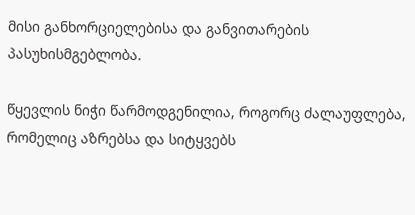მისი განხორციელებისა და განვითარების პასუხისმგებლობა.

წყევლის ნიჭი წარმოდგენილია, როგორც ძალაუფლება, რომელიც აზრებსა და სიტყვებს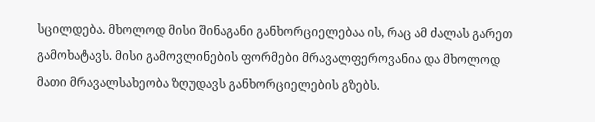სცილდება. მხოლოდ მისი შინაგანი განხორციელებაა ის, რაც ამ ძალას გარეთ გამოხატავს. მისი გამოვლინების ფორმები მრავალფეროვანია და მხოლოდ მათი მრავალსახეობა ზღუდავს განხორციელების გზებს.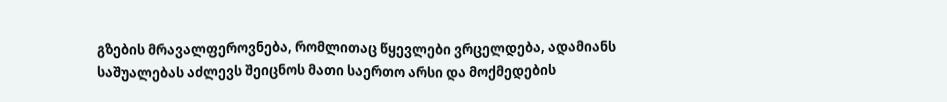გზების მრავალფეროვნება, რომლითაც წყევლები ვრცელდება, ადამიანს საშუალებას აძლევს შეიცნოს მათი საერთო არსი და მოქმედების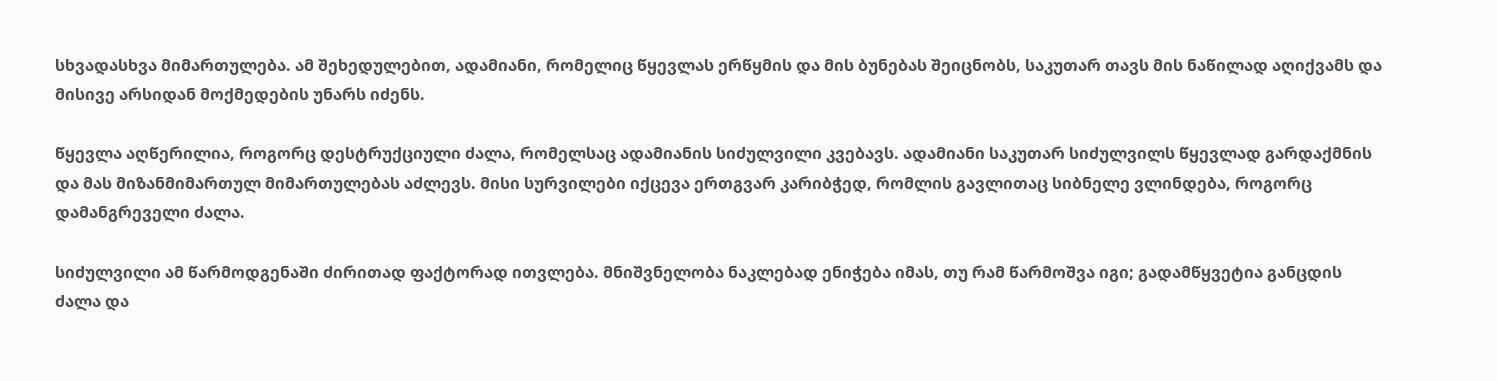სხვადასხვა მიმართულება. ამ შეხედულებით, ადამიანი, რომელიც წყევლას ერწყმის და მის ბუნებას შეიცნობს, საკუთარ თავს მის ნაწილად აღიქვამს და მისივე არსიდან მოქმედების უნარს იძენს.

წყევლა აღწერილია, როგორც დესტრუქციული ძალა, რომელსაც ადამიანის სიძულვილი კვებავს. ადამიანი საკუთარ სიძულვილს წყევლად გარდაქმნის და მას მიზანმიმართულ მიმართულებას აძლევს. მისი სურვილები იქცევა ერთგვარ კარიბჭედ, რომლის გავლითაც სიბნელე ვლინდება, როგორც დამანგრეველი ძალა.

სიძულვილი ამ წარმოდგენაში ძირითად ფაქტორად ითვლება. მნიშვნელობა ნაკლებად ენიჭება იმას, თუ რამ წარმოშვა იგი; გადამწყვეტია განცდის ძალა და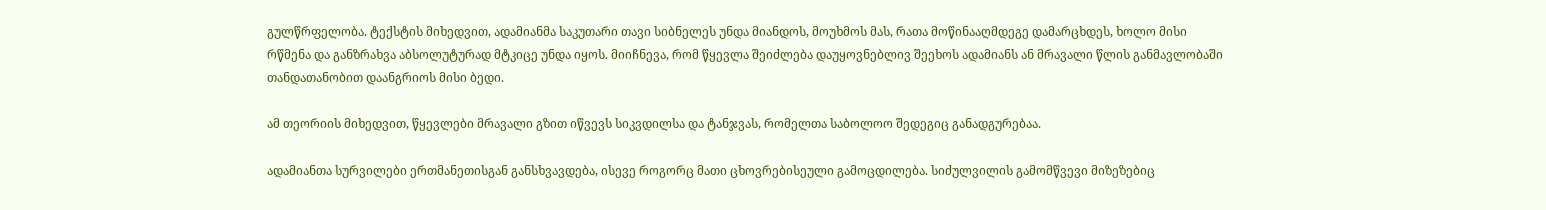გულწრფელობა. ტექსტის მიხედვით, ადამიანმა საკუთარი თავი სიბნელეს უნდა მიანდოს, მოუხმოს მას, რათა მოწინააღმდეგე დამარცხდეს, ხოლო მისი რწმენა და განზრახვა აბსოლუტურად მტკიცე უნდა იყოს. მიიჩნევა, რომ წყევლა შეიძლება დაუყოვნებლივ შეეხოს ადამიანს ან მრავალი წლის განმავლობაში თანდათანობით დაანგრიოს მისი ბედი.

ამ თეორიის მიხედვით, წყევლები მრავალი გზით იწვევს სიკვდილსა და ტანჯვას, რომელთა საბოლოო შედეგიც განადგურებაა.

ადამიანთა სურვილები ერთმანეთისგან განსხვავდება, ისევე როგორც მათი ცხოვრებისეული გამოცდილება. სიძულვილის გამომწვევი მიზეზებიც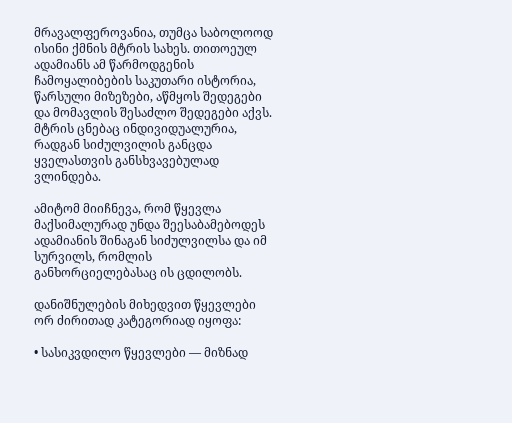მრავალფეროვანია, თუმცა საბოლოოდ ისინი ქმნის მტრის სახეს. თითოეულ ადამიანს ამ წარმოდგენის ჩამოყალიბების საკუთარი ისტორია, წარსული მიზეზები, აწმყოს შედეგები და მომავლის შესაძლო შედეგები აქვს. მტრის ცნებაც ინდივიდუალურია, რადგან სიძულვილის განცდა ყველასთვის განსხვავებულად ვლინდება.

ამიტომ მიიჩნევა, რომ წყევლა მაქსიმალურად უნდა შეესაბამებოდეს ადამიანის შინაგან სიძულვილსა და იმ სურვილს, რომლის განხორციელებასაც ის ცდილობს.

დანიშნულების მიხედვით წყევლები ორ ძირითად კატეგორიად იყოფა:

• სასიკვდილო წყევლები — მიზნად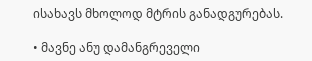ისახავს მხოლოდ მტრის განადგურებას.

• მავნე ანუ დამანგრეველი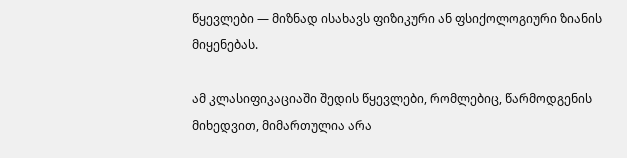წყევლები — მიზნად ისახავს ფიზიკური ან ფსიქოლოგიური ზიანის მიყენებას.

ამ კლასიფიკაციაში შედის წყევლები, რომლებიც, წარმოდგენის მიხედვით, მიმართულია არა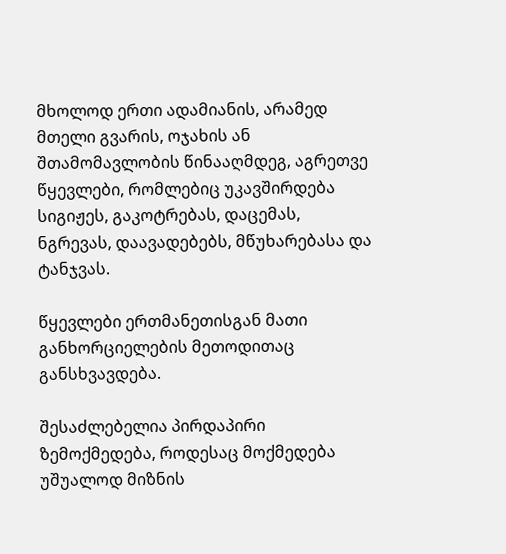მხოლოდ ერთი ადამიანის, არამედ მთელი გვარის, ოჯახის ან შთამომავლობის წინააღმდეგ, აგრეთვე წყევლები, რომლებიც უკავშირდება სიგიჟეს, გაკოტრებას, დაცემას, ნგრევას, დაავადებებს, მწუხარებასა და ტანჯვას.

წყევლები ერთმანეთისგან მათი განხორციელების მეთოდითაც განსხვავდება.

შესაძლებელია პირდაპირი ზემოქმედება, როდესაც მოქმედება უშუალოდ მიზნის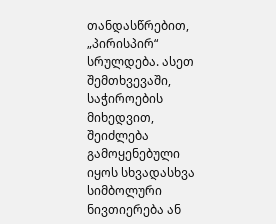თანდასწრებით, „პირისპირ“ სრულდება. ასეთ შემთხვევაში, საჭიროების მიხედვით, შეიძლება გამოყენებული იყოს სხვადასხვა სიმბოლური ნივთიერება ან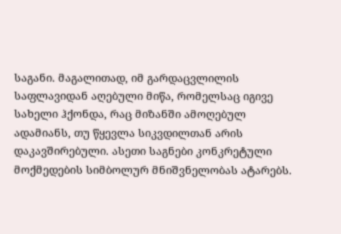საგანი. მაგალითად, იმ გარდაცვლილის საფლავიდან აღებული მიწა, რომელსაც იგივე სახელი ჰქონდა, რაც მიზანში ამოღებულ ადამიანს, თუ წყევლა სიკვდილთან არის დაკავშირებული. ასეთი საგნები კონკრეტული მოქმედების სიმბოლურ მნიშვნელობას ატარებს.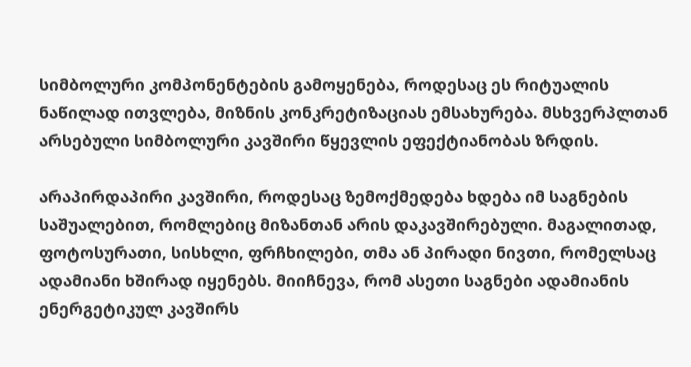სიმბოლური კომპონენტების გამოყენება, როდესაც ეს რიტუალის ნაწილად ითვლება, მიზნის კონკრეტიზაციას ემსახურება. მსხვერპლთან არსებული სიმბოლური კავშირი წყევლის ეფექტიანობას ზრდის.

არაპირდაპირი კავშირი, როდესაც ზემოქმედება ხდება იმ საგნების საშუალებით, რომლებიც მიზანთან არის დაკავშირებული. მაგალითად, ფოტოსურათი, სისხლი, ფრჩხილები, თმა ან პირადი ნივთი, რომელსაც ადამიანი ხშირად იყენებს. მიიჩნევა, რომ ასეთი საგნები ადამიანის ენერგეტიკულ კავშირს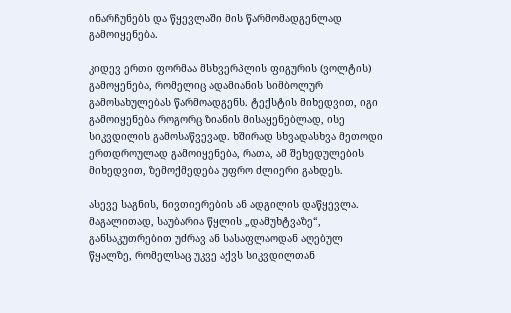ინარჩუნებს და წყევლაში მის წარმომადგენლად გამოიყენება.

კიდევ ერთი ფორმაა მსხვერპლის ფიგურის (ვოლტის) გამოყენება, რომელიც ადამიანის სიმბოლურ გამოსახულებას წარმოადგენს. ტექსტის მიხედვით, იგი გამოიყენება როგორც ზიანის მისაყენებლად, ისე სიკვდილის გამოსაწვევად. ხშირად სხვადასხვა მეთოდი ერთდროულად გამოიყენება, რათა, ამ შეხედულების მიხედვით, ზემოქმედება უფრო ძლიერი გახდეს.

ასევე საგნის, ნივთიერების ან ადგილის დაწყევლა. მაგალითად, საუბარია წყლის „დამუხტვაზე“, განსაკუთრებით უძრავ ან სასაფლაოდან აღებულ წყალზე, რომელსაც უკვე აქვს სიკვდილთან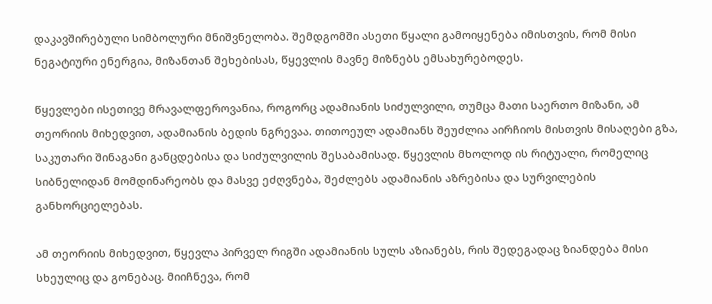დაკავშირებული სიმბოლური მნიშვნელობა. შემდგომში ასეთი წყალი გამოიყენება იმისთვის, რომ მისი ნეგატიური ენერგია, მიზანთან შეხებისას, წყევლის მავნე მიზნებს ემსახურებოდეს.

წყევლები ისეთივე მრავალფეროვანია, როგორც ადამიანის სიძულვილი, თუმცა მათი საერთო მიზანი, ამ თეორიის მიხედვით, ადამიანის ბედის ნგრევაა. თითოეულ ადამიანს შეუძლია აირჩიოს მისთვის მისაღები გზა, საკუთარი შინაგანი განცდებისა და სიძულვილის შესაბამისად. წყევლის მხოლოდ ის რიტუალი, რომელიც სიბნელიდან მომდინარეობს და მასვე ეძღვნება, შეძლებს ადამიანის აზრებისა და სურვილების განხორციელებას.

ამ თეორიის მიხედვით, წყევლა პირველ რიგში ადამიანის სულს აზიანებს, რის შედეგადაც ზიანდება მისი სხეულიც და გონებაც. მიიჩნევა, რომ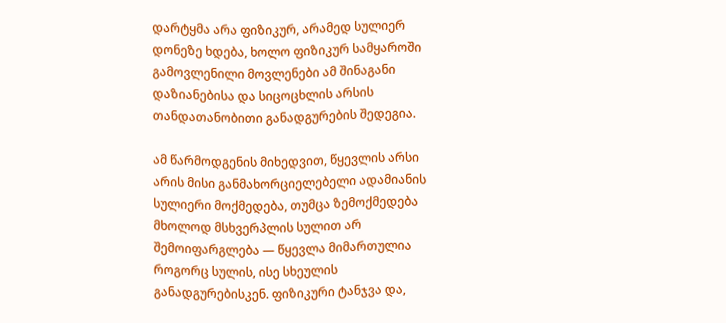დარტყმა არა ფიზიკურ, არამედ სულიერ დონეზე ხდება, ხოლო ფიზიკურ სამყაროში გამოვლენილი მოვლენები ამ შინაგანი დაზიანებისა და სიცოცხლის არსის თანდათანობითი განადგურების შედეგია.

ამ წარმოდგენის მიხედვით, წყევლის არსი არის მისი განმახორციელებელი ადამიანის სულიერი მოქმედება, თუმცა ზემოქმედება მხოლოდ მსხვერპლის სულით არ შემოიფარგლება — წყევლა მიმართულია როგორც სულის, ისე სხეულის განადგურებისკენ. ფიზიკური ტანჯვა და,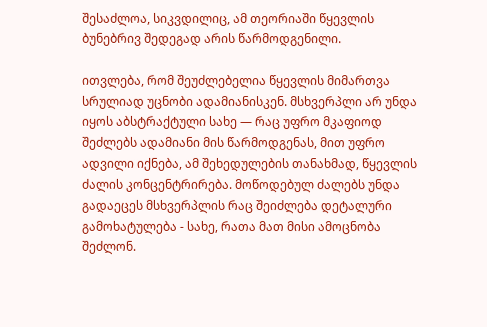შესაძლოა, სიკვდილიც, ამ თეორიაში წყევლის ბუნებრივ შედეგად არის წარმოდგენილი.

ითვლება, რომ შეუძლებელია წყევლის მიმართვა სრულიად უცნობი ადამიანისკენ. მსხვერპლი არ უნდა იყოს აბსტრაქტული სახე — რაც უფრო მკაფიოდ შეძლებს ადამიანი მის წარმოდგენას, მით უფრო ადვილი იქნება, ამ შეხედულების თანახმად, წყევლის ძალის კონცენტრირება. მოწოდებულ ძალებს უნდა გადაეცეს მსხვერპლის რაც შეიძლება დეტალური გამოხატულება - სახე, რათა მათ მისი ამოცნობა შეძლონ.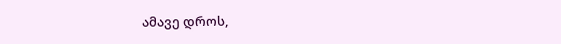ამავე დროს,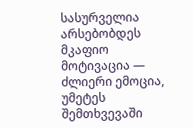სასურველია არსებობდეს მკაფიო მოტივაცია — ძლიერი ემოცია, უმეტეს შემთხვევაში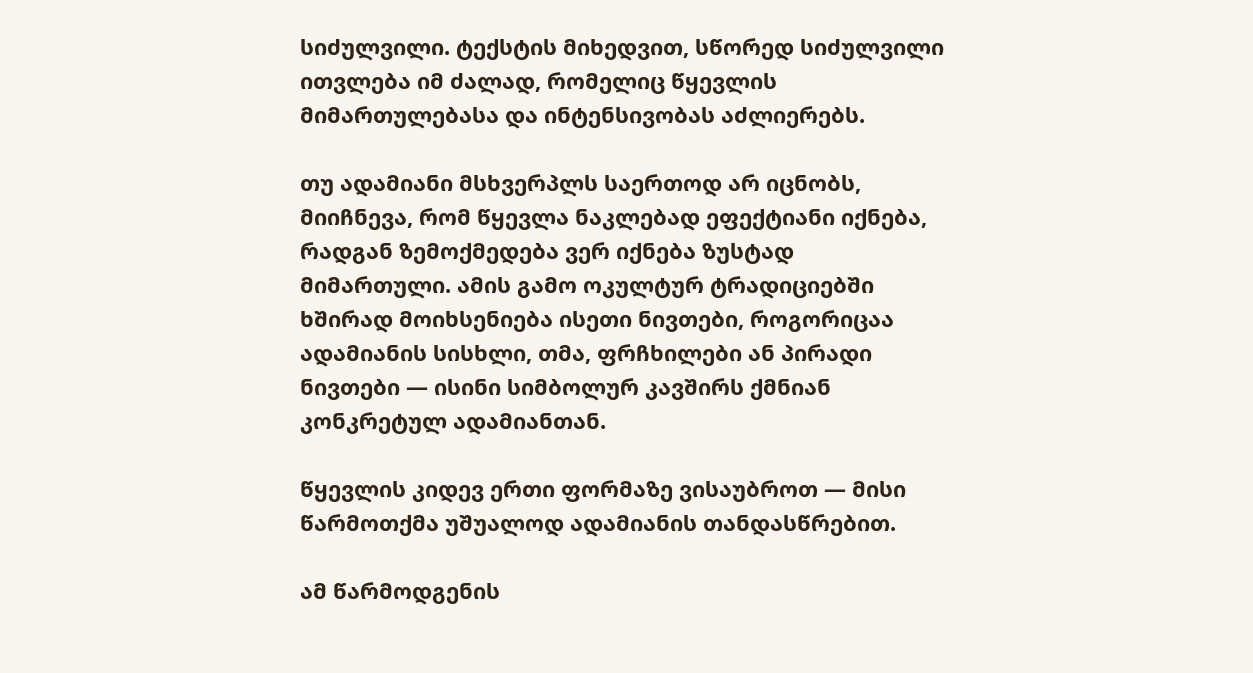სიძულვილი. ტექსტის მიხედვით, სწორედ სიძულვილი ითვლება იმ ძალად, რომელიც წყევლის მიმართულებასა და ინტენსივობას აძლიერებს.

თუ ადამიანი მსხვერპლს საერთოდ არ იცნობს, მიიჩნევა, რომ წყევლა ნაკლებად ეფექტიანი იქნება, რადგან ზემოქმედება ვერ იქნება ზუსტად მიმართული. ამის გამო ოკულტურ ტრადიციებში ხშირად მოიხსენიება ისეთი ნივთები, როგორიცაა ადამიანის სისხლი, თმა, ფრჩხილები ან პირადი ნივთები — ისინი სიმბოლურ კავშირს ქმნიან კონკრეტულ ადამიანთან.

წყევლის კიდევ ერთი ფორმაზე ვისაუბროთ — მისი წარმოთქმა უშუალოდ ადამიანის თანდასწრებით.

ამ წარმოდგენის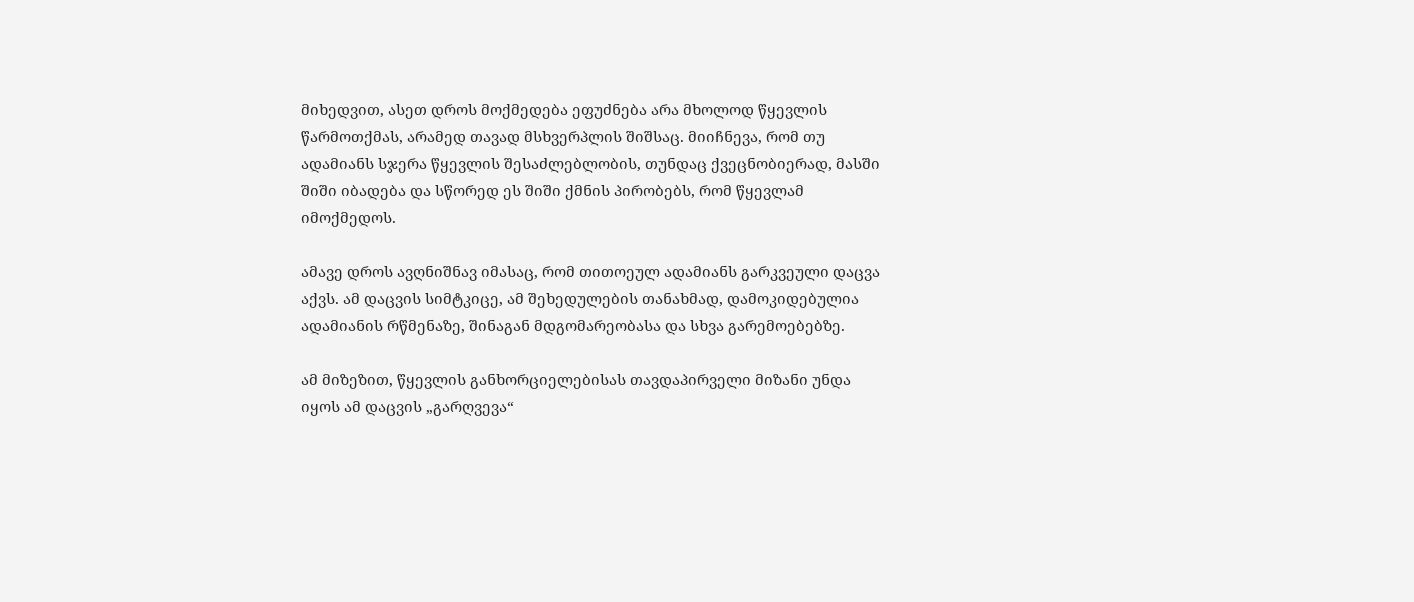მიხედვით, ასეთ დროს მოქმედება ეფუძნება არა მხოლოდ წყევლის წარმოთქმას, არამედ თავად მსხვერპლის შიშსაც. მიიჩნევა, რომ თუ ადამიანს სჯერა წყევლის შესაძლებლობის, თუნდაც ქვეცნობიერად, მასში შიში იბადება და სწორედ ეს შიში ქმნის პირობებს, რომ წყევლამ იმოქმედოს.

ამავე დროს ავღნიშნავ იმასაც, რომ თითოეულ ადამიანს გარკვეული დაცვა აქვს. ამ დაცვის სიმტკიცე, ამ შეხედულების თანახმად, დამოკიდებულია ადამიანის რწმენაზე, შინაგან მდგომარეობასა და სხვა გარემოებებზე.

ამ მიზეზით, წყევლის განხორციელებისას თავდაპირველი მიზანი უნდა იყოს ამ დაცვის „გარღვევა“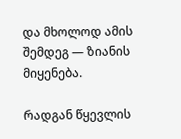და მხოლოდ ამის შემდეგ — ზიანის მიყენება.

რადგან წყევლის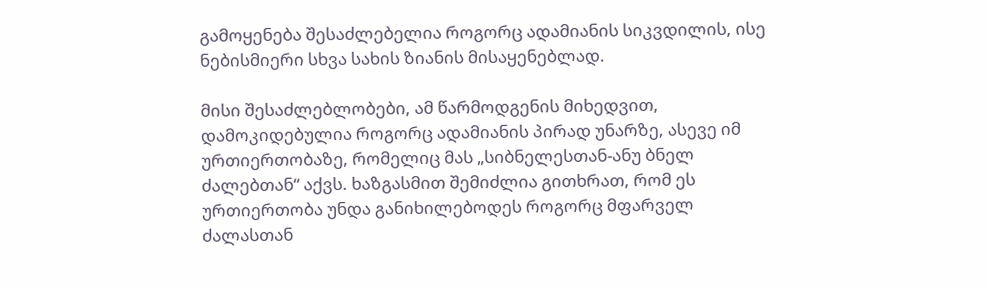გამოყენება შესაძლებელია როგორც ადამიანის სიკვდილის, ისე ნებისმიერი სხვა სახის ზიანის მისაყენებლად.

მისი შესაძლებლობები, ამ წარმოდგენის მიხედვით, დამოკიდებულია როგორც ადამიანის პირად უნარზე, ასევე იმ ურთიერთობაზე, რომელიც მას „სიბნელესთან-ანუ ბნელ ძალებთან“ აქვს. ხაზგასმით შემიძლია გითხრათ, რომ ეს ურთიერთობა უნდა განიხილებოდეს როგორც მფარველ ძალასთან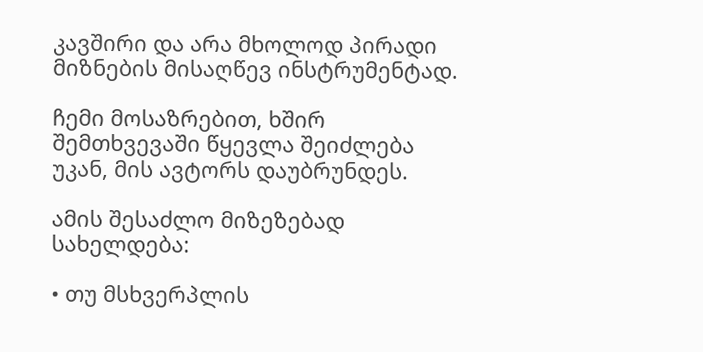კავშირი და არა მხოლოდ პირადი მიზნების მისაღწევ ინსტრუმენტად.

ჩემი მოსაზრებით, ხშირ შემთხვევაში წყევლა შეიძლება უკან, მის ავტორს დაუბრუნდეს.

ამის შესაძლო მიზეზებად სახელდება:

• თუ მსხვერპლის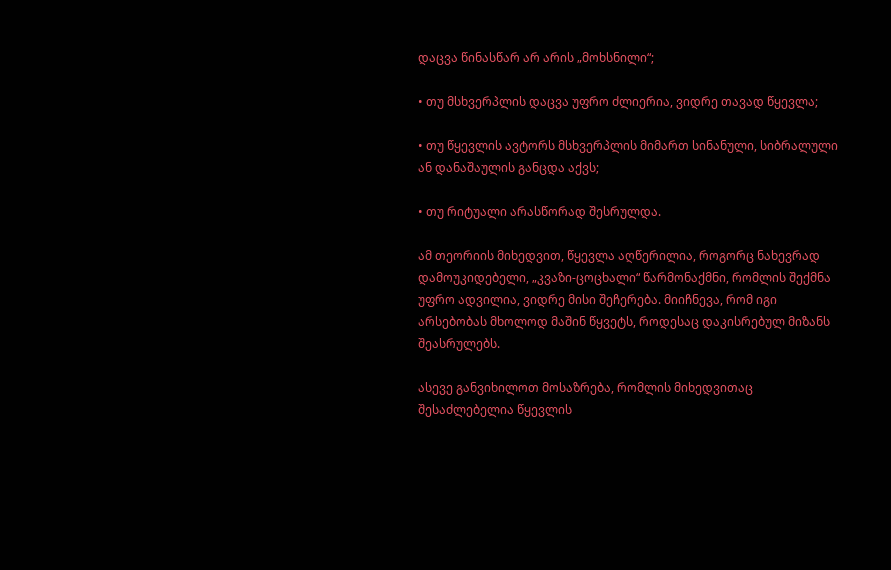დაცვა წინასწარ არ არის „მოხსნილი“;

• თუ მსხვერპლის დაცვა უფრო ძლიერია, ვიდრე თავად წყევლა;

• თუ წყევლის ავტორს მსხვერპლის მიმართ სინანული, სიბრალული ან დანაშაულის განცდა აქვს;

• თუ რიტუალი არასწორად შესრულდა.

ამ თეორიის მიხედვით, წყევლა აღწერილია, როგორც ნახევრად დამოუკიდებელი, „კვაზი-ცოცხალი“ წარმონაქმნი, რომლის შექმნა უფრო ადვილია, ვიდრე მისი შეჩერება. მიიჩნევა, რომ იგი არსებობას მხოლოდ მაშინ წყვეტს, როდესაც დაკისრებულ მიზანს შეასრულებს.

ასევე განვიხილოთ მოსაზრება, რომლის მიხედვითაც შესაძლებელია წყევლის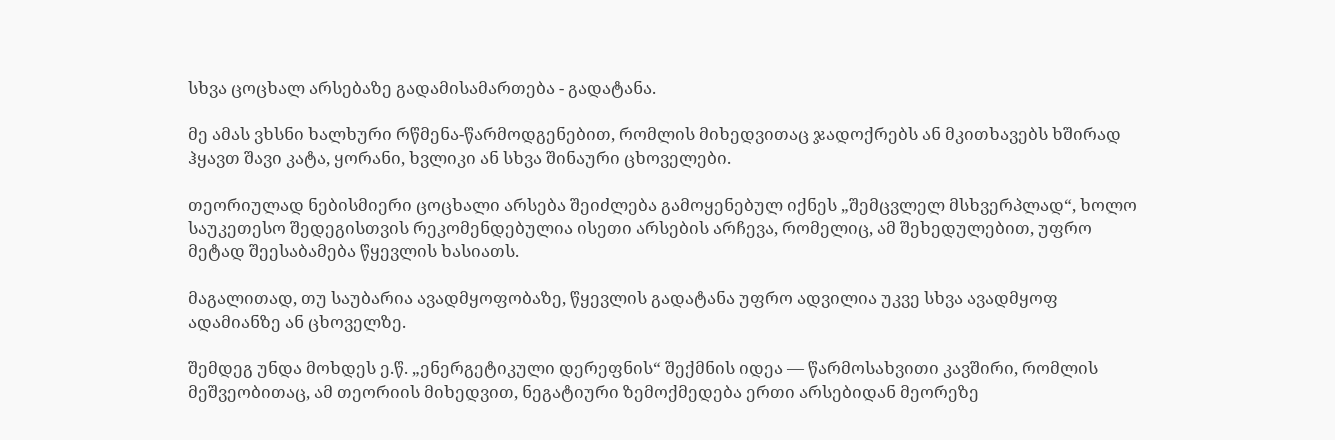სხვა ცოცხალ არსებაზე გადამისამართება - გადატანა.

მე ამას ვხსნი ხალხური რწმენა-წარმოდგენებით, რომლის მიხედვითაც ჯადოქრებს ან მკითხავებს ხშირად ჰყავთ შავი კატა, ყორანი, ხვლიკი ან სხვა შინაური ცხოველები.

თეორიულად ნებისმიერი ცოცხალი არსება შეიძლება გამოყენებულ იქნეს „შემცვლელ მსხვერპლად“, ხოლო საუკეთესო შედეგისთვის რეკომენდებულია ისეთი არსების არჩევა, რომელიც, ამ შეხედულებით, უფრო მეტად შეესაბამება წყევლის ხასიათს.

მაგალითად, თუ საუბარია ავადმყოფობაზე, წყევლის გადატანა უფრო ადვილია უკვე სხვა ავადმყოფ ადამიანზე ან ცხოველზე.

შემდეგ უნდა მოხდეს ე.წ. „ენერგეტიკული დერეფნის“ შექმნის იდეა — წარმოსახვითი კავშირი, რომლის მეშვეობითაც, ამ თეორიის მიხედვით, ნეგატიური ზემოქმედება ერთი არსებიდან მეორეზე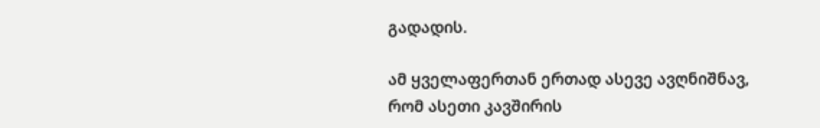გადადის.

ამ ყველაფერთან ერთად ასევე ავღნიშნავ, რომ ასეთი კავშირის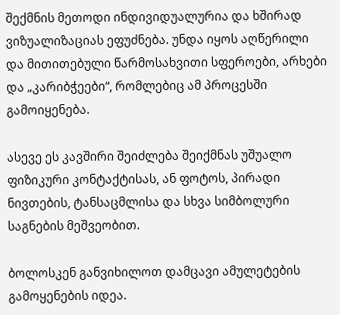შექმნის მეთოდი ინდივიდუალურია და ხშირად ვიზუალიზაციას ეფუძნება. უნდა იყოს აღწერილი და მითითებული წარმოსახვითი სფეროები, არხები და „კარიბჭეები“, რომლებიც ამ პროცესში გამოიყენება.

ასევე ეს კავშირი შეიძლება შეიქმნას უშუალო ფიზიკური კონტაქტისას, ან ფოტოს, პირადი ნივთების, ტანსაცმლისა და სხვა სიმბოლური საგნების მეშვეობით.

ბოლოსკენ განვიხილოთ დამცავი ამულეტების გამოყენების იდეა.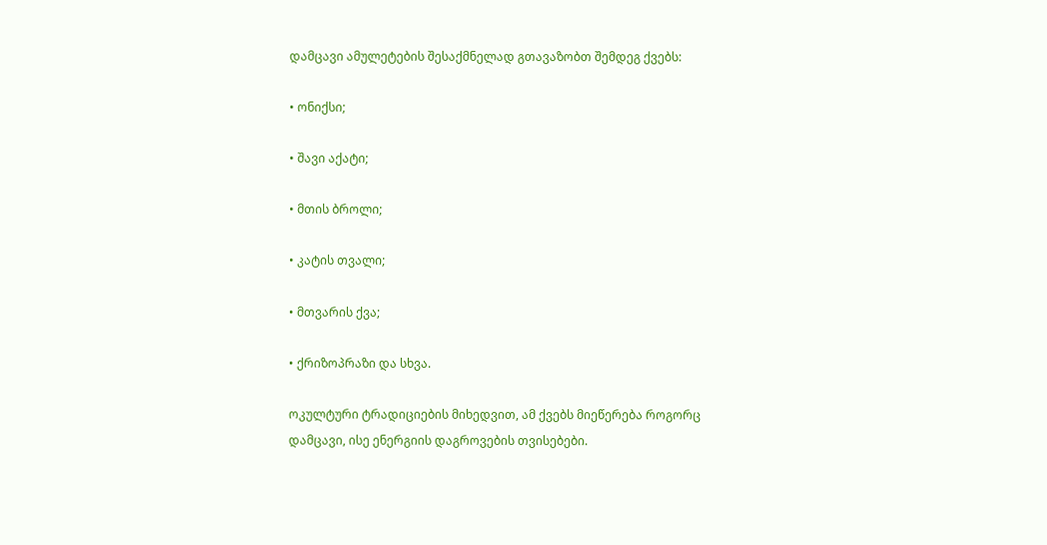დამცავი ამულეტების შესაქმნელად გთავაზობთ შემდეგ ქვებს:

• ონიქსი;

• შავი აქატი;

• მთის ბროლი;

• კატის თვალი;

• მთვარის ქვა;

• ქრიზოპრაზი და სხვა.

ოკულტური ტრადიციების მიხედვით, ამ ქვებს მიეწერება როგორც დამცავი, ისე ენერგიის დაგროვების თვისებები.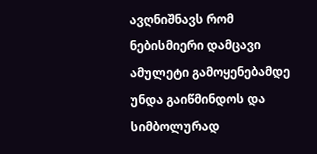ავღნიშნავს რომ ნებისმიერი დამცავი ამულეტი გამოყენებამდე უნდა გაიწმინდოს და სიმბოლურად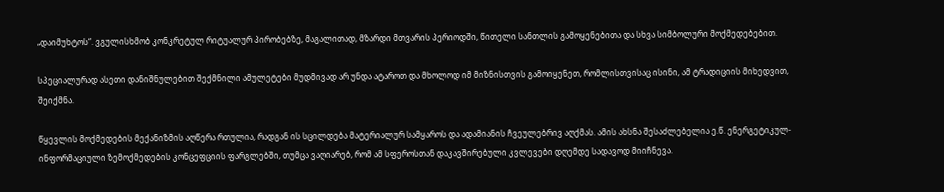„დაიმუხტოს“. ვგულისხმობ კონკრეტულ რიტუალურ პირობებზე, მაგალითად, მზარდი მთვარის პერიოდში, წითელი სანთლის გამოყენებითა და სხვა სიმბოლური მოქმედებებით.

სპეციალურად ასეთი დანიშნულებით შექმნილი ამულეტები მუდმივად არ უნდა ატაროთ და მხოლოდ იმ მიზნისთვის გამოიყენეთ, რომლისთვისაც ისინი, ამ ტრადიციის მიხედვით, შეიქმნა.

წყევლის მოქმედების მექანიზმის აღწერა რთულია, რადგან ის სცილდება მატერიალურ სამყაროს და ადამიანის ჩვეულებრივ აღქმას. ამის ახსნა შესაძლებელია ე.წ. ენერგეტიკულ-ინფორმაციული ზემოქმედების კონცეფციის ფარგლებში, თუმცა ვაღიარებ, რომ ამ სფეროსთან დაკავშირებული კვლევები დღემდე სადავოდ მიიჩნევა.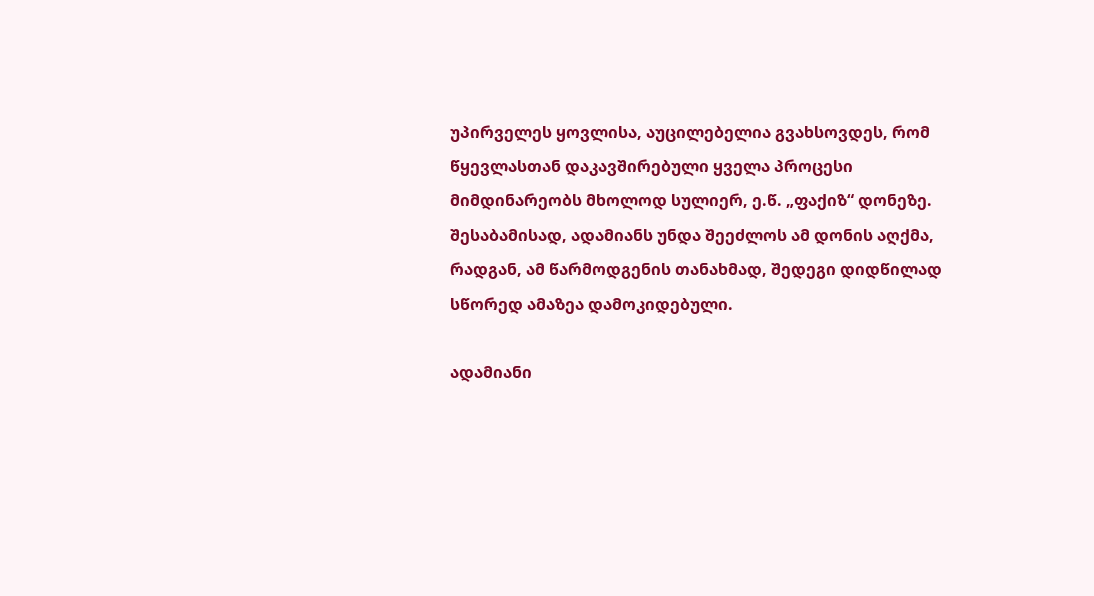უპირველეს ყოვლისა, აუცილებელია გვახსოვდეს, რომ წყევლასთან დაკავშირებული ყველა პროცესი მიმდინარეობს მხოლოდ სულიერ, ე.წ. „ფაქიზ“ დონეზე. შესაბამისად, ადამიანს უნდა შეეძლოს ამ დონის აღქმა, რადგან, ამ წარმოდგენის თანახმად, შედეგი დიდწილად სწორედ ამაზეა დამოკიდებული.

ადამიანი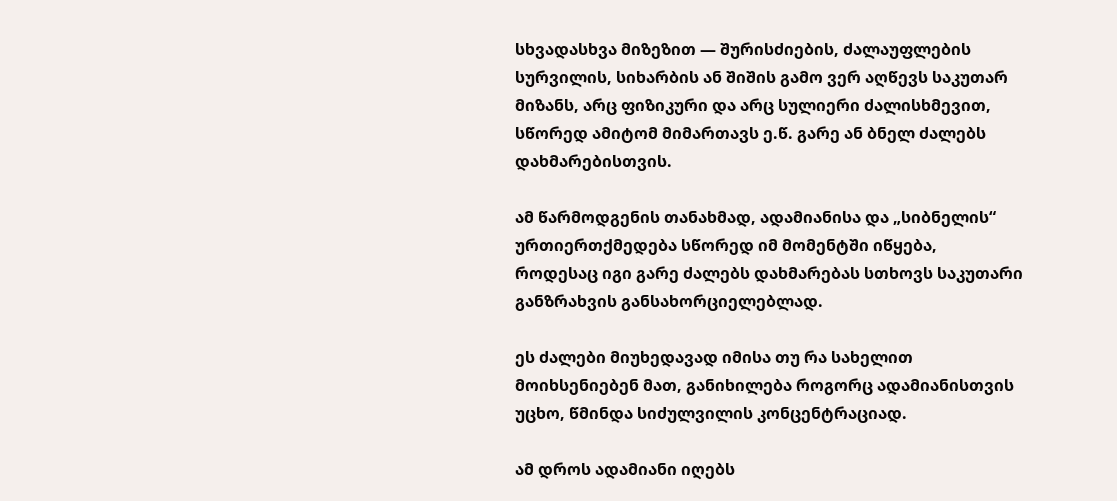სხვადასხვა მიზეზით — შურისძიების, ძალაუფლების სურვილის, სიხარბის ან შიშის გამო ვერ აღწევს საკუთარ მიზანს, არც ფიზიკური და არც სულიერი ძალისხმევით, სწორედ ამიტომ მიმართავს ე.წ. გარე ან ბნელ ძალებს დახმარებისთვის.

ამ წარმოდგენის თანახმად, ადამიანისა და „სიბნელის“ ურთიერთქმედება სწორედ იმ მომენტში იწყება, როდესაც იგი გარე ძალებს დახმარებას სთხოვს საკუთარი განზრახვის განსახორციელებლად.

ეს ძალები მიუხედავად იმისა თუ რა სახელით მოიხსენიებენ მათ, განიხილება როგორც ადამიანისთვის უცხო, წმინდა სიძულვილის კონცენტრაციად.

ამ დროს ადამიანი იღებს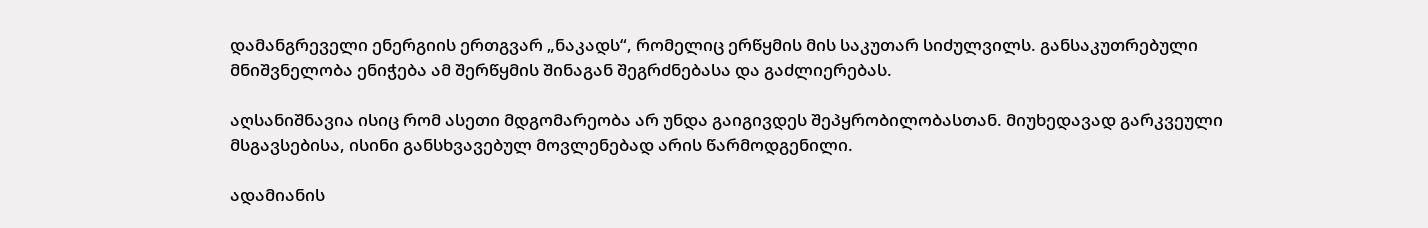დამანგრეველი ენერგიის ერთგვარ „ნაკადს“, რომელიც ერწყმის მის საკუთარ სიძულვილს. განსაკუთრებული მნიშვნელობა ენიჭება ამ შერწყმის შინაგან შეგრძნებასა და გაძლიერებას.

აღსანიშნავია ისიც რომ ასეთი მდგომარეობა არ უნდა გაიგივდეს შეპყრობილობასთან. მიუხედავად გარკვეული მსგავსებისა, ისინი განსხვავებულ მოვლენებად არის წარმოდგენილი.

ადამიანის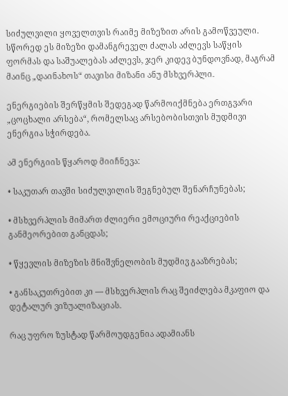სიძულვილი ყოველთვის რაიმე მიზეზით არის გამოწვეული. სწორედ ეს მიზეზი დამანგრეველ ძალას აძლევს საწყის ფორმას და საშუალებას აძლევს, ჯერ კიდევ ბუნდოვნად, მაგრამ მაინც „დაინახოს“ თავისი მიზანი ანუ მსხვერპლი.

ენერგიების შერწყმის შედეგად წარმოიქმნება ერთგვარი „ცოცხალი არსება“, რომელსაც არსებობისთვის მუდმივი ენერგია სჭირდება.

ამ ენერგიის წყაროდ მიიჩნევა:

• საკუთარ თავში სიძულვილის შეგნებულ შენარჩუნებას;

• მსხვერპლის მიმართ ძლიერი ემოციური რეაქციების განმეორებით განცდას;

• წყევლის მიზეზის მნიშვნელობის მუდმივ გააზრებას;

• განსაკუთრებით კი — მსხვერპლის რაც შეიძლება მკაფიო და დეტალურ ვიზუალიზაციას.

რაც უფრო ზუსტად წარმოუდგენია ადამიანს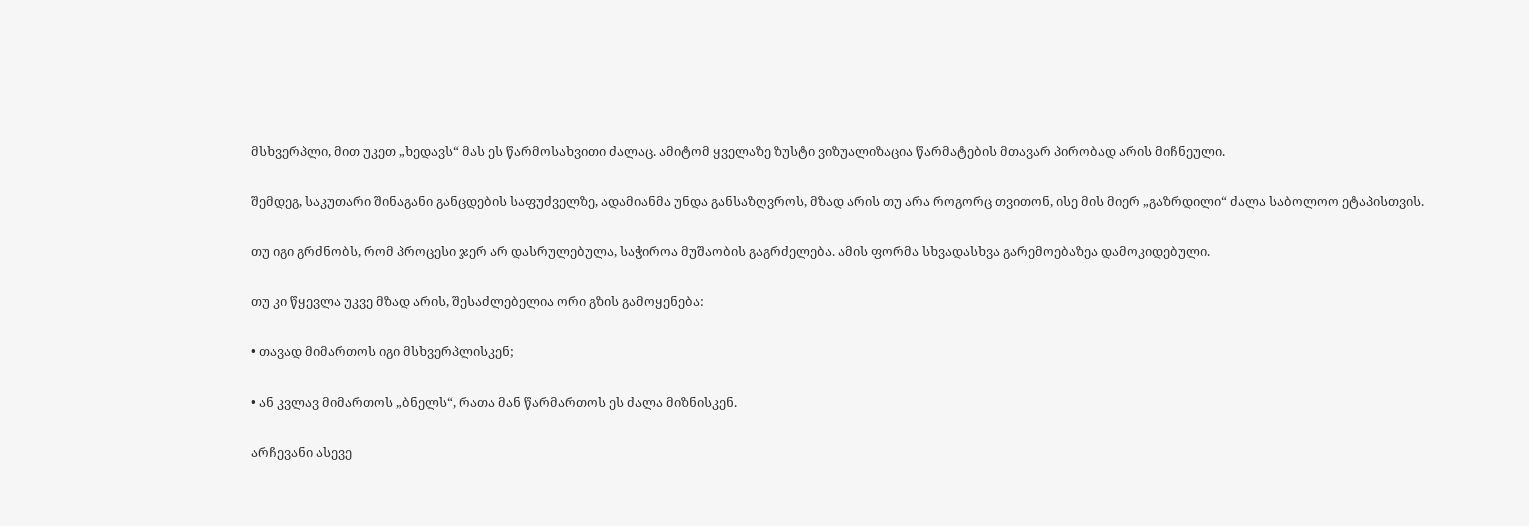მსხვერპლი, მით უკეთ „ხედავს“ მას ეს წარმოსახვითი ძალაც. ამიტომ ყველაზე ზუსტი ვიზუალიზაცია წარმატების მთავარ პირობად არის მიჩნეული.

შემდეგ, საკუთარი შინაგანი განცდების საფუძველზე, ადამიანმა უნდა განსაზღვროს, მზად არის თუ არა როგორც თვითონ, ისე მის მიერ „გაზრდილი“ ძალა საბოლოო ეტაპისთვის.

თუ იგი გრძნობს, რომ პროცესი ჯერ არ დასრულებულა, საჭიროა მუშაობის გაგრძელება. ამის ფორმა სხვადასხვა გარემოებაზეა დამოკიდებული.

თუ კი წყევლა უკვე მზად არის, შესაძლებელია ორი გზის გამოყენება:

• თავად მიმართოს იგი მსხვერპლისკენ;

• ან კვლავ მიმართოს „ბნელს“, რათა მან წარმართოს ეს ძალა მიზნისკენ.

არჩევანი ასევე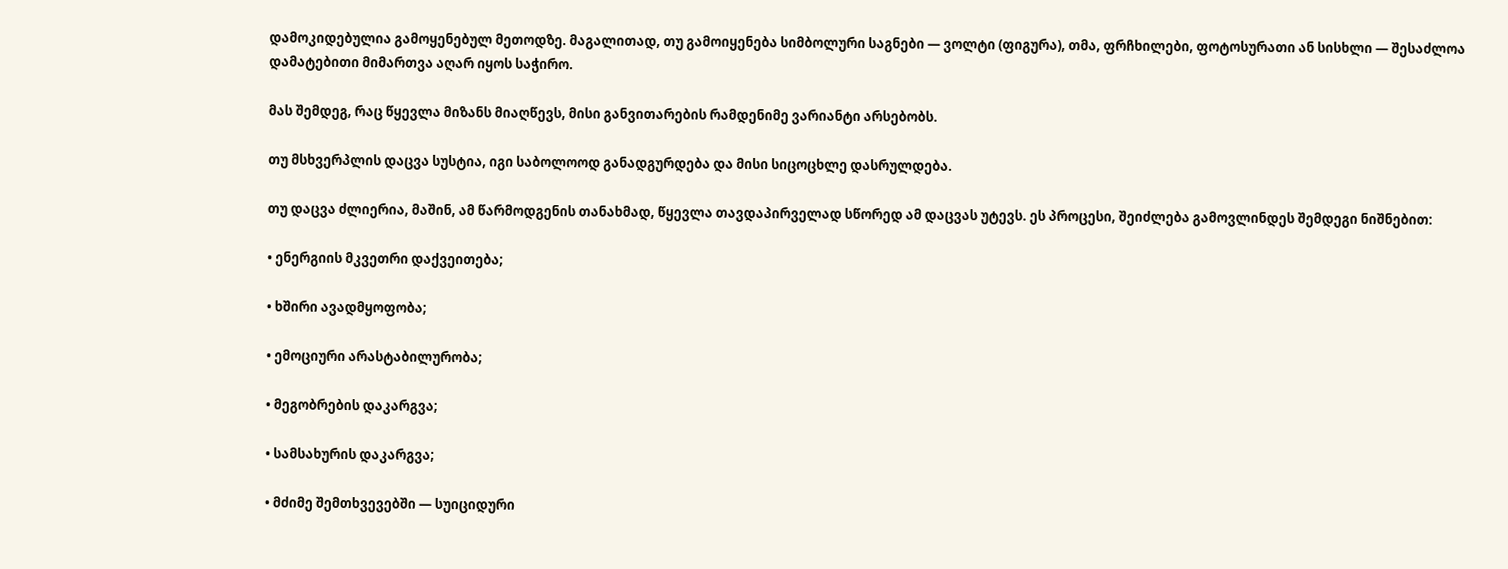დამოკიდებულია გამოყენებულ მეთოდზე. მაგალითად, თუ გამოიყენება სიმბოლური საგნები — ვოლტი (ფიგურა), თმა, ფრჩხილები, ფოტოსურათი ან სისხლი — შესაძლოა დამატებითი მიმართვა აღარ იყოს საჭირო.

მას შემდეგ, რაც წყევლა მიზანს მიაღწევს, მისი განვითარების რამდენიმე ვარიანტი არსებობს.

თუ მსხვერპლის დაცვა სუსტია, იგი საბოლოოდ განადგურდება და მისი სიცოცხლე დასრულდება.

თუ დაცვა ძლიერია, მაშინ, ამ წარმოდგენის თანახმად, წყევლა თავდაპირველად სწორედ ამ დაცვას უტევს. ეს პროცესი, შეიძლება გამოვლინდეს შემდეგი ნიშნებით:

• ენერგიის მკვეთრი დაქვეითება;

• ხშირი ავადმყოფობა;

• ემოციური არასტაბილურობა;

• მეგობრების დაკარგვა;

• სამსახურის დაკარგვა;

• მძიმე შემთხვევებში — სუიციდური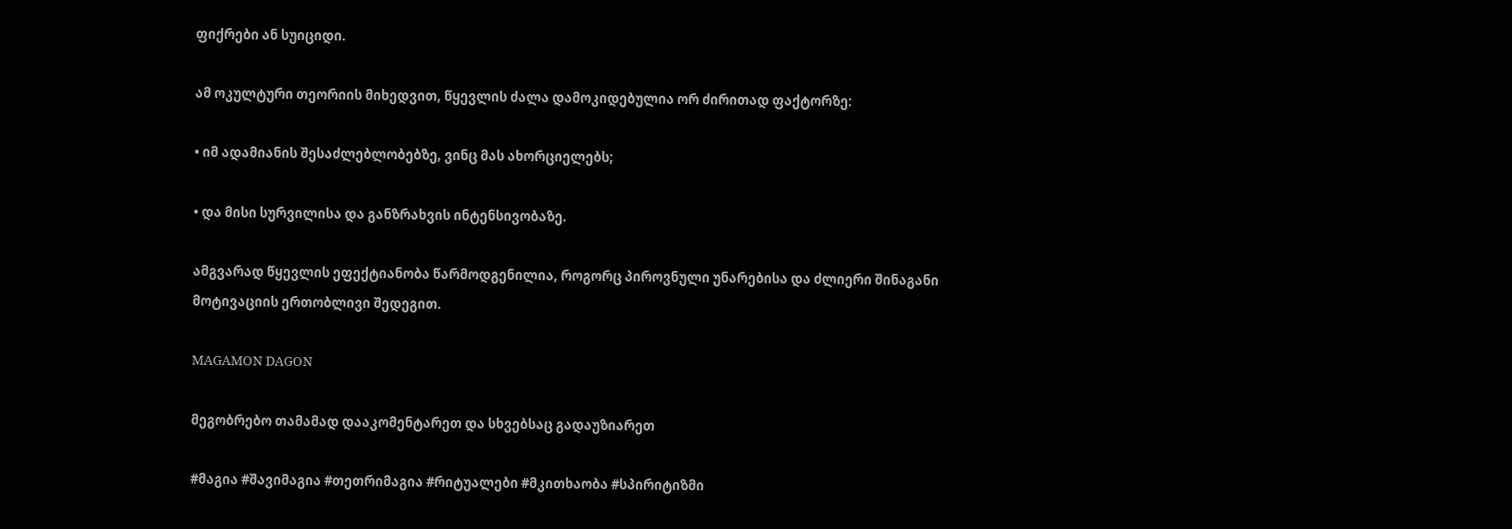ფიქრები ან სუიციდი.

ამ ოკულტური თეორიის მიხედვით, წყევლის ძალა დამოკიდებულია ორ ძირითად ფაქტორზე:

• იმ ადამიანის შესაძლებლობებზე, ვინც მას ახორციელებს;

• და მისი სურვილისა და განზრახვის ინტენსივობაზე.

ამგვარად წყევლის ეფექტიანობა წარმოდგენილია, როგორც პიროვნული უნარებისა და ძლიერი შინაგანი მოტივაციის ერთობლივი შედეგით.

MAGAMON DAGON

მეგობრებო თამამად დააკომენტარეთ და სხვებსაც გადაუზიარეთ

#მაგია #შავიმაგია #თეთრიმაგია #რიტუალები #მკითხაობა #სპირიტიზმი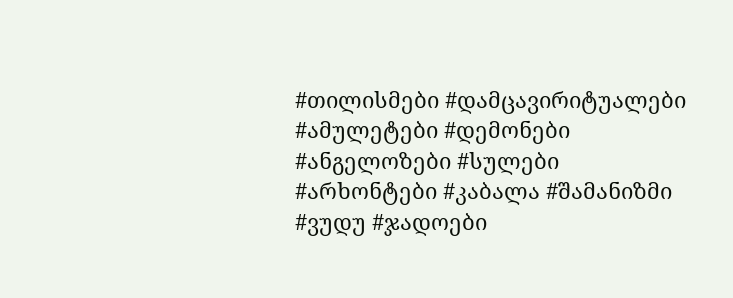#თილისმები #დამცავირიტუალები #ამულეტები #დემონები #ანგელოზები #სულები #არხონტები #კაბალა #შამანიზმი #ვუდუ #ჯადოები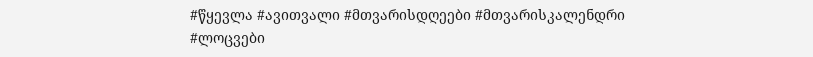#წყევლა #ავითვალი #მთვარისდღეები #მთვარისკალენდრი #ლოცვები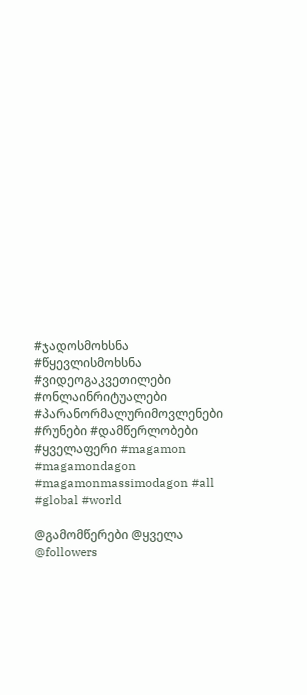#ჯადოსმოხსნა #წყევლისმოხსნა #ვიდეოგაკვეთილები #ონლაინრიტუალები #პარანორმალურიმოვლენები #რუნები #დამწერლობები #ყველაფერი #magamon #magamondagon #magamonmassimodagon #all #global #world

@გამომწერები @ყველა @followers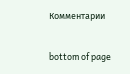Комментарии


bottom of page